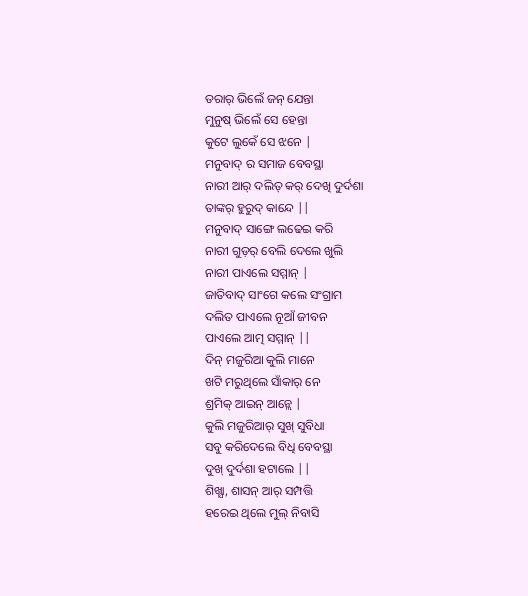ତରାର୍ ଭିଲେଁ ଜନ୍ ଯେନ୍ତା
ମୁନୁଷ୍ ଭିଲେଁ ସେ ହେନ୍ତା
କୁଟେ ଲୁକେଁ ସେ ଝନେ |
ମନୁବାଦ୍ ର ସମାଜ ବେବସ୍ଥା
ନାରୀ ଆର୍ ଦଲିତ୍ କର୍ ଦେଖି ଦୁର୍ଦଶା
ତାଙ୍କର୍ ହୁରୁଦ୍ କାନ୍ଦେ ||
ମନୁବାଦ୍ ସାଙ୍ଗେ ଲଢେଇ କରି
ନାରୀ ଗୁଡ଼ର୍ ବେଲି ଦେଲେ ଖୁଲି
ନାରୀ ପାଏଲେ ସମ୍ମାନ୍ |
ଜାତିବାଦ୍ ସାଂଗେ କଲେ ସଂଗ୍ରାମ
ଦଲିତ ପାଏଲେ ନୂଆଁ ଜୀବନ
ପାଏଲେ ଆତ୍ମ ସମ୍ମାନ୍ ||
ଦିନ୍ ମଜୁରିଆ କୁଲି ମାନେ
ଖଟି ମରୁଥିଲେ ସାଁକାର୍ ନେ
ଶ୍ରମିକ୍ ଆଇନ୍ ଆନ୍ଲେ |
କୁଲି ମଜୁରିଆର୍ ସୁଖ୍ ସୁବିଧା
ସବୁ କରିଦେଲେ ବିଧି ବେବସ୍ଥା
ଦୁଖ୍ ଦୁର୍ଦଶା ହଟାଲେ ||
ଶିଖ୍ଯା, ଶାସନ୍ ଆର୍ ସମ୍ପତ୍ତି
ହରେଇ ଥିଲେ ମୁଲ୍ ନିବାସି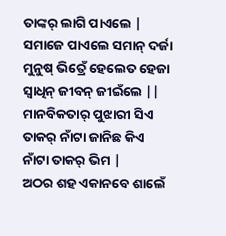ତାଙ୍କର୍ ଲାଗି ପାଏଲେ |
ସମାଜେ ପାଏଲେ ସମାନ୍ ଦର୍ଜା
ମୁନୁଷ୍ ଭିତ୍ରେଁ ହେଲେତ ହେଜା
ସ୍ବାଧିନ୍ ଜୀବନ୍ ଜୀଇଁଲେ ||
ମାନବିକତାର୍ ପୁଝାରୀ ସିଏ
ତାକର୍ ନାଁଟା ଜାନିଛ କିଏ
ନାଁଟା ତାକର୍ ଭିମ |
ଅଠର ଶହ ଏକାନବେ ଶାଲେଁ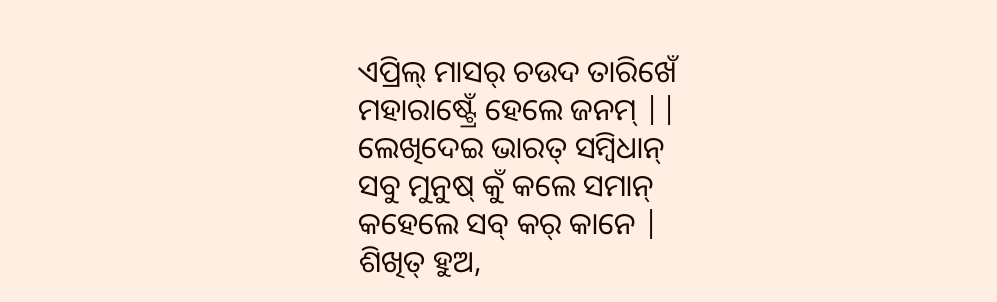ଏପ୍ରିଲ୍ ମାସର୍ ଚଉଦ ତାରିଖେଁ
ମହାରାଷ୍ଟ୍ରେଁ ହେଲେ ଜନମ୍ ||
ଲେଖିଦେଇ ଭାରତ୍ ସମ୍ବିଧାନ୍
ସବୁ ମୁନୁଷ୍ କୁଁ କଲେ ସମାନ୍
କହେଲେ ସବ୍ କର୍ କାନେ |
ଶିଖିତ୍ ହୁଅ,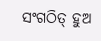ସଂଗଠିତ୍ ହୁଅ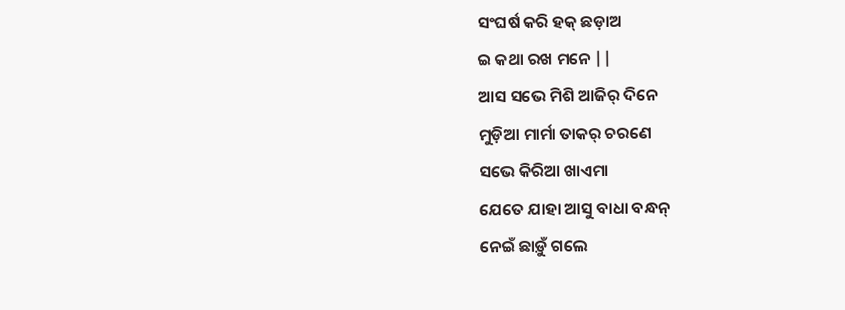ସଂଘର୍ଷ କରି ହକ୍ ଛଡ଼ାଅ
ଇ କଥା ରଖ ମନେ ||
ଆସ ସଭେ ମିଶି ଆଜିର୍ ଦିନେ
ମୁଡ଼ିଆ ମାର୍ମା ତାକର୍ ଚରଣେ
ସଭେ କିରିଆ ଖାଏମା
ଯେତେ ଯାହା ଆସୁ ବାଧା ବନ୍ଧନ୍
ନେଇଁ ଛାଡ଼ୁଁ ଗଲେ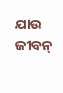ଯାଉ ଜୀବନ୍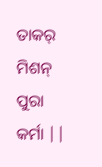ତାକର୍ ମିଶନ୍ ପୁରା କର୍ମା ||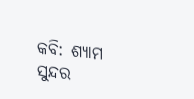କବି: ଶ୍ଯାମ ସୁନ୍ଦର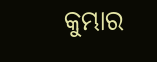କୁମ୍ଭାର